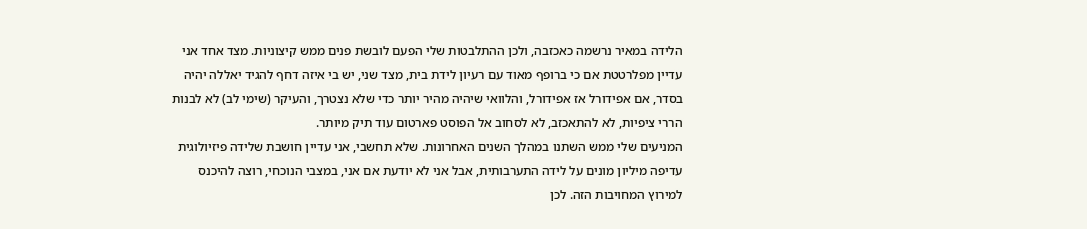הלידה במאיר נרשמה כאכזבה, ולכן ההתלבטות שלי הפעם לובשת פנים ממש קיצוניות. מצד אחד אני עדיין מפלרטטת אם כי ברופף מאוד עם רעיון לידת בית, מצד שני, יש בי איזה דחף להגיד יאללה יהיה בסדר, אם אפידורל אז אפידורל, והלוואי שיהיה מהיר יותר כדי שלא נצטרך, והעיקר (שימי לב) לא לבנות הררי ציפיות, לא להתאכזב, לא לסחוב אל הפוסט פארטום עוד תיק מיותר.
המניעים שלי ממש השתנו במהלך השנים האחרונות. שלא תחשבי, אני עדיין חושבת שלידה פיזיולוגית עדיפה מיליון מונים על לידה התערבותית, אבל אני לא יודעת אם אני, במצבי הנוכחי, רוצה להיכנס למירוץ המחויבות הזה. לכן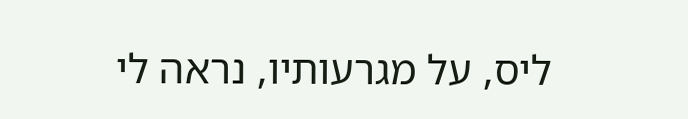ליס, על מגרעותיו, נראה לי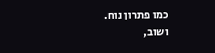כמו פתרון נוח.
ושוב,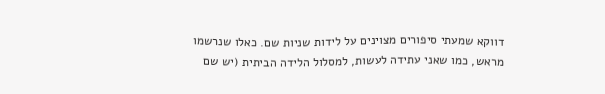דווקא שמעתי סיפורים מצוינים על לידות שניות שם. כאלו שנרשמו מראש, כמו שאני עתידה לעשות, למסלול הלידה הביתית (יש שם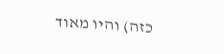כזה) והיו מאוד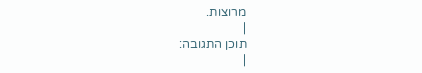מרוצות.
|
תוכן התגובה:
|